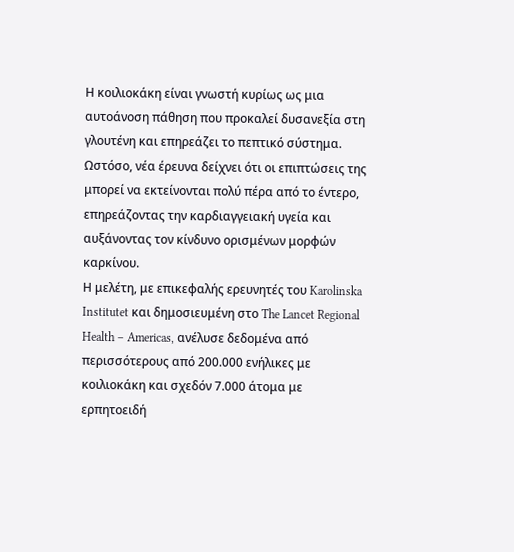Η κοιλιοκάκη είναι γνωστή κυρίως ως μια αυτοάνοση πάθηση που προκαλεί δυσανεξία στη γλουτένη και επηρεάζει το πεπτικό σύστημα. Ωστόσο, νέα έρευνα δείχνει ότι οι επιπτώσεις της μπορεί να εκτείνονται πολύ πέρα από το έντερο, επηρεάζοντας την καρδιαγγειακή υγεία και αυξάνοντας τον κίνδυνο ορισμένων μορφών καρκίνου.
Η μελέτη, με επικεφαλής ερευνητές του Karolinska Institutet και δημοσιευμένη στο The Lancet Regional Health – Americas, ανέλυσε δεδομένα από περισσότερους από 200.000 ενήλικες με κοιλιοκάκη και σχεδόν 7.000 άτομα με ερπητοειδή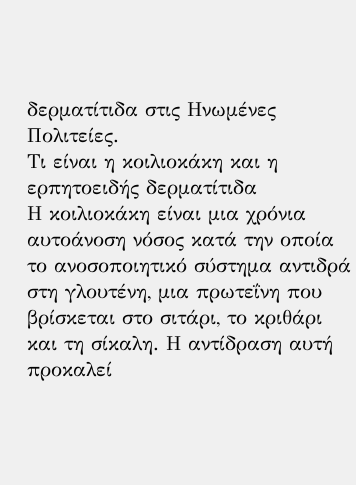δερματίτιδα στις Ηνωμένες Πολιτείες.
Τι είναι η κοιλιοκάκη και η ερπητοειδής δερματίτιδα
Η κοιλιοκάκη είναι μια χρόνια αυτοάνοση νόσος κατά την οποία το ανοσοποιητικό σύστημα αντιδρά στη γλουτένη, μια πρωτεΐνη που βρίσκεται στο σιτάρι, το κριθάρι και τη σίκαλη. Η αντίδραση αυτή προκαλεί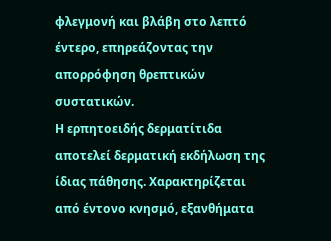φλεγμονή και βλάβη στο λεπτό έντερο, επηρεάζοντας την απορρόφηση θρεπτικών συστατικών.
Η ερπητοειδής δερματίτιδα αποτελεί δερματική εκδήλωση της ίδιας πάθησης. Χαρακτηρίζεται από έντονο κνησμό, εξανθήματα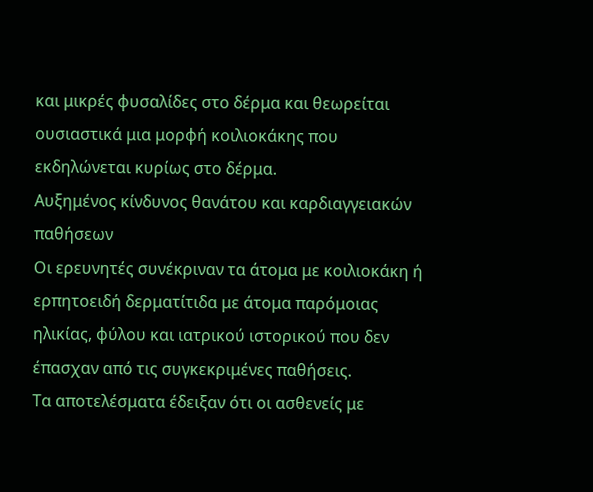και μικρές φυσαλίδες στο δέρμα και θεωρείται ουσιαστικά μια μορφή κοιλιοκάκης που εκδηλώνεται κυρίως στο δέρμα.
Αυξημένος κίνδυνος θανάτου και καρδιαγγειακών παθήσεων
Οι ερευνητές συνέκριναν τα άτομα με κοιλιοκάκη ή ερπητοειδή δερματίτιδα με άτομα παρόμοιας ηλικίας, φύλου και ιατρικού ιστορικού που δεν έπασχαν από τις συγκεκριμένες παθήσεις.
Τα αποτελέσματα έδειξαν ότι οι ασθενείς με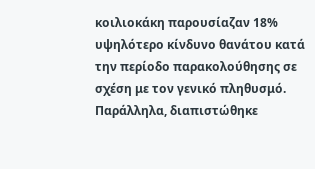κοιλιοκάκη παρουσίαζαν 18% υψηλότερο κίνδυνο θανάτου κατά την περίοδο παρακολούθησης σε σχέση με τον γενικό πληθυσμό.
Παράλληλα, διαπιστώθηκε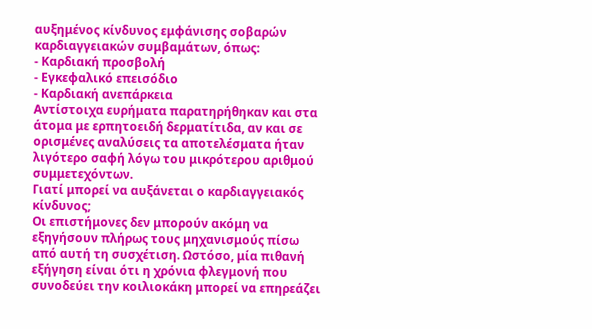αυξημένος κίνδυνος εμφάνισης σοβαρών καρδιαγγειακών συμβαμάτων, όπως:
- Καρδιακή προσβολή
- Εγκεφαλικό επεισόδιο
- Καρδιακή ανεπάρκεια
Αντίστοιχα ευρήματα παρατηρήθηκαν και στα άτομα με ερπητοειδή δερματίτιδα, αν και σε ορισμένες αναλύσεις τα αποτελέσματα ήταν λιγότερο σαφή λόγω του μικρότερου αριθμού συμμετεχόντων.
Γιατί μπορεί να αυξάνεται ο καρδιαγγειακός κίνδυνος;
Οι επιστήμονες δεν μπορούν ακόμη να εξηγήσουν πλήρως τους μηχανισμούς πίσω από αυτή τη συσχέτιση. Ωστόσο, μία πιθανή εξήγηση είναι ότι η χρόνια φλεγμονή που συνοδεύει την κοιλιοκάκη μπορεί να επηρεάζει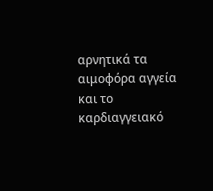αρνητικά τα αιμοφόρα αγγεία και το καρδιαγγειακό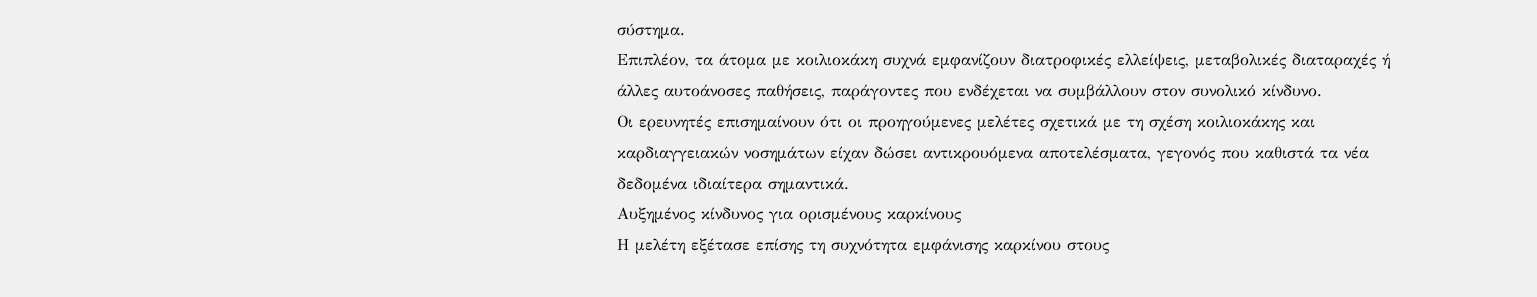σύστημα.
Επιπλέον, τα άτομα με κοιλιοκάκη συχνά εμφανίζουν διατροφικές ελλείψεις, μεταβολικές διαταραχές ή άλλες αυτοάνοσες παθήσεις, παράγοντες που ενδέχεται να συμβάλλουν στον συνολικό κίνδυνο.
Οι ερευνητές επισημαίνουν ότι οι προηγούμενες μελέτες σχετικά με τη σχέση κοιλιοκάκης και καρδιαγγειακών νοσημάτων είχαν δώσει αντικρουόμενα αποτελέσματα, γεγονός που καθιστά τα νέα δεδομένα ιδιαίτερα σημαντικά.
Αυξημένος κίνδυνος για ορισμένους καρκίνους
Η μελέτη εξέτασε επίσης τη συχνότητα εμφάνισης καρκίνου στους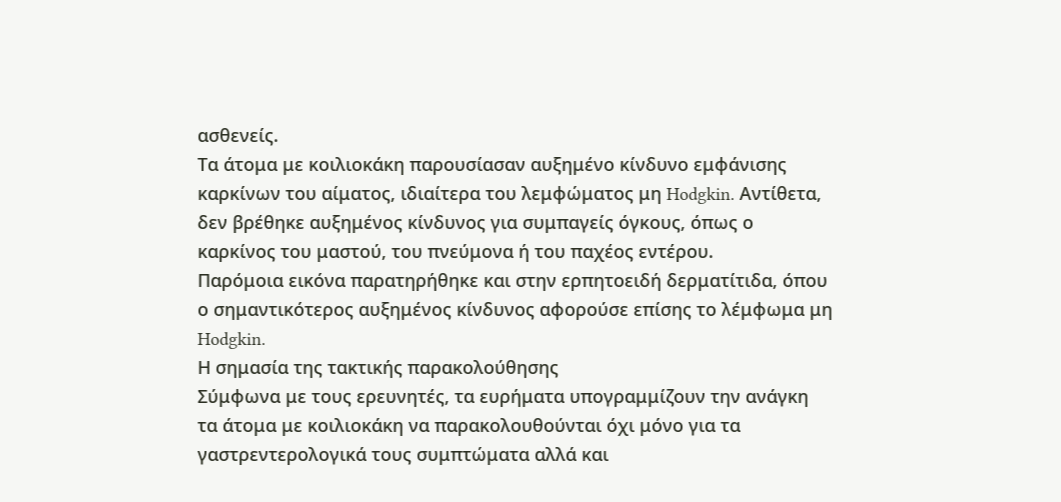ασθενείς.
Τα άτομα με κοιλιοκάκη παρουσίασαν αυξημένο κίνδυνο εμφάνισης καρκίνων του αίματος, ιδιαίτερα του λεμφώματος μη Hodgkin. Αντίθετα, δεν βρέθηκε αυξημένος κίνδυνος για συμπαγείς όγκους, όπως ο καρκίνος του μαστού, του πνεύμονα ή του παχέος εντέρου.
Παρόμοια εικόνα παρατηρήθηκε και στην ερπητοειδή δερματίτιδα, όπου ο σημαντικότερος αυξημένος κίνδυνος αφορούσε επίσης το λέμφωμα μη Hodgkin.
Η σημασία της τακτικής παρακολούθησης
Σύμφωνα με τους ερευνητές, τα ευρήματα υπογραμμίζουν την ανάγκη τα άτομα με κοιλιοκάκη να παρακολουθούνται όχι μόνο για τα γαστρεντερολογικά τους συμπτώματα αλλά και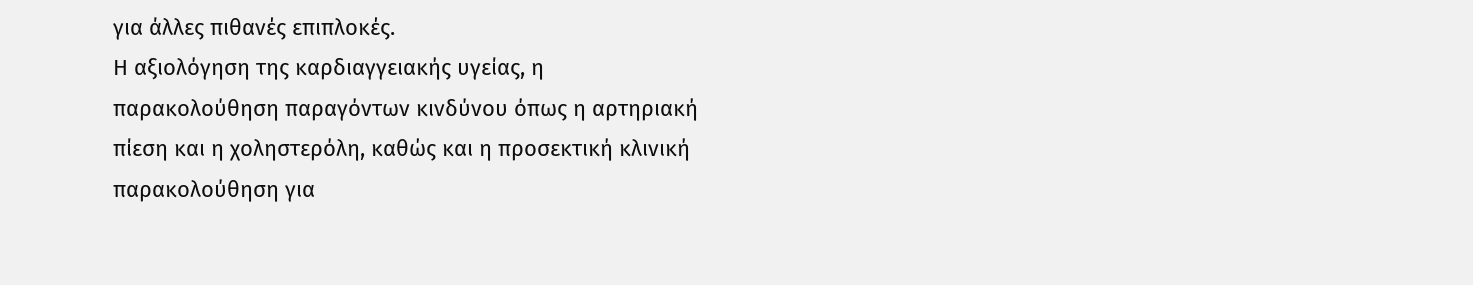για άλλες πιθανές επιπλοκές.
Η αξιολόγηση της καρδιαγγειακής υγείας, η παρακολούθηση παραγόντων κινδύνου όπως η αρτηριακή πίεση και η χοληστερόλη, καθώς και η προσεκτική κλινική παρακολούθηση για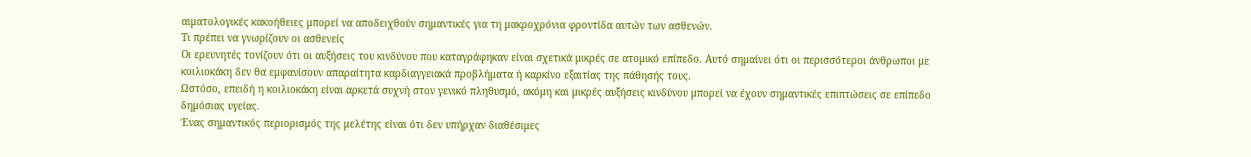αιματολογικές κακοήθειες μπορεί να αποδειχθούν σημαντικές για τη μακροχρόνια φροντίδα αυτών των ασθενών.
Τι πρέπει να γνωρίζουν οι ασθενείς
Οι ερευνητές τονίζουν ότι οι αυξήσεις του κινδύνου που καταγράφηκαν είναι σχετικά μικρές σε ατομικό επίπεδο. Αυτό σημαίνει ότι οι περισσότεροι άνθρωποι με κοιλιοκάκη δεν θα εμφανίσουν απαραίτητα καρδιαγγειακά προβλήματα ή καρκίνο εξαιτίας της πάθησής τους.
Ωστόσο, επειδή η κοιλιοκάκη είναι αρκετά συχνή στον γενικό πληθυσμό, ακόμη και μικρές αυξήσεις κινδύνου μπορεί να έχουν σημαντικές επιπτώσεις σε επίπεδο δημόσιας υγείας.
Ένας σημαντικός περιορισμός της μελέτης είναι ότι δεν υπήρχαν διαθέσιμες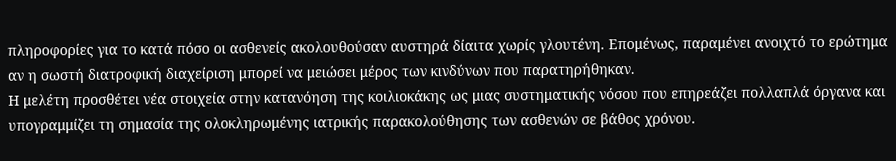πληροφορίες για το κατά πόσο οι ασθενείς ακολουθούσαν αυστηρά δίαιτα χωρίς γλουτένη. Επομένως, παραμένει ανοιχτό το ερώτημα αν η σωστή διατροφική διαχείριση μπορεί να μειώσει μέρος των κινδύνων που παρατηρήθηκαν.
Η μελέτη προσθέτει νέα στοιχεία στην κατανόηση της κοιλιοκάκης ως μιας συστηματικής νόσου που επηρεάζει πολλαπλά όργανα και υπογραμμίζει τη σημασία της ολοκληρωμένης ιατρικής παρακολούθησης των ασθενών σε βάθος χρόνου.